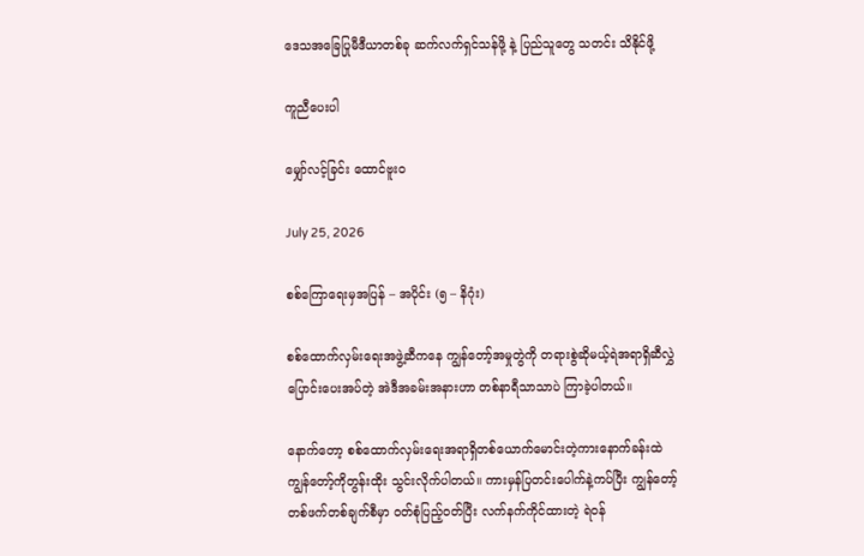ဒေသအခြေပြုမီဒီယာတစ်ခု ဆက်လက်ရှင်သန်ဖို့ နဲ့ ပြည်သူတွေ သတင်း သိနိုင်ဖို့

ကူညီပေးပါ

မျှော်လင့်ခြင်း ထောင်ဗူး၀

July 25, 2026

စစ်ကြောရေးမှအပြန် – အပိုင်း (၅ – နိဂုံး)

စစ်ထောက်လှမ်းရေးအဖွဲ့ဆီကနေ ကျွန်တော့်အမှုတွဲကို တရားစွဲဆိုမယ့်ရဲအရာရှိဆီလွှဲ ပြောင်းပေးအပ်တဲ့ အဲဒီအခမ်းအနားဟာ တစ်နာရီသာသာပဲ ကြာခဲ့ပါတယ်။

နောက်တော့ စစ်ထောက်လှမ်းရေးအရာရှိတစ်ယောက်မောင်းတဲ့ကားနောက်ခန်းထဲ ကျွန်တော့်ကိုတွန်းထိုး သွင်းလိုက်ပါတယ်။ ကားမှန်ပြတင်းပေါက်နဲ့ကပ်ပြီး ကျွန်တော့်တစ်ဖက်တစ်ချက်စီမှာ ၀တ်စုံပြည့်၀တ်ပြီး လက်နက်ကိုင်ထားတဲ့ ရဲ၀န်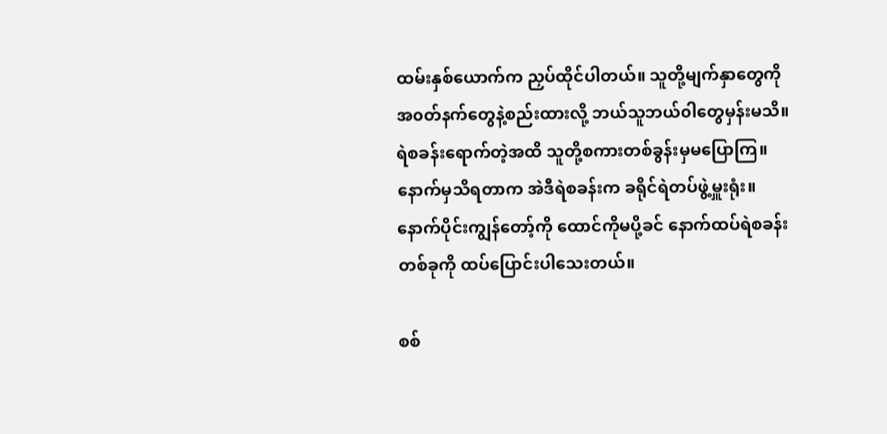ထမ်းနှစ်ယောက်က ညှပ်ထိုင်ပါတယ်။ သူတို့မျက်နှာတွေကို အ၀တ်နက်တွေနဲ့စည်းထားလို့ ဘယ်သူဘယ်၀ါတွေမှန်းမသိ။ ရဲစခန်းရောက်တဲ့အထိ သူတို့စကားတစ်ခွန်းမှမပြောကြ။ နောက်မှသိရတာက အဲဒီရဲစခန်းက ခရိုင်ရဲတပ်ဖွဲ့မှူးရုံး။ နောက်ပိုင်းကျွန်တော့်ကို ထောင်ကိုမပို့ခင် နောက်ထပ်ရဲစခန်းတစ်ခုကို ထပ်ပြောင်းပါသေးတယ်။

စစ်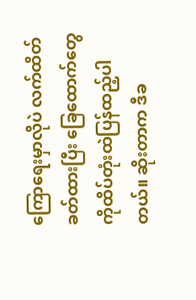ကြောရေးမှာလိုပဲ လက်ထိတ်ခတ်ထားပြီး ခြေထောက်တွေကိုထိပ်တုံးထဲပြန်ထည့်ပါတယ်။ ဆိုးတာက ဒီခ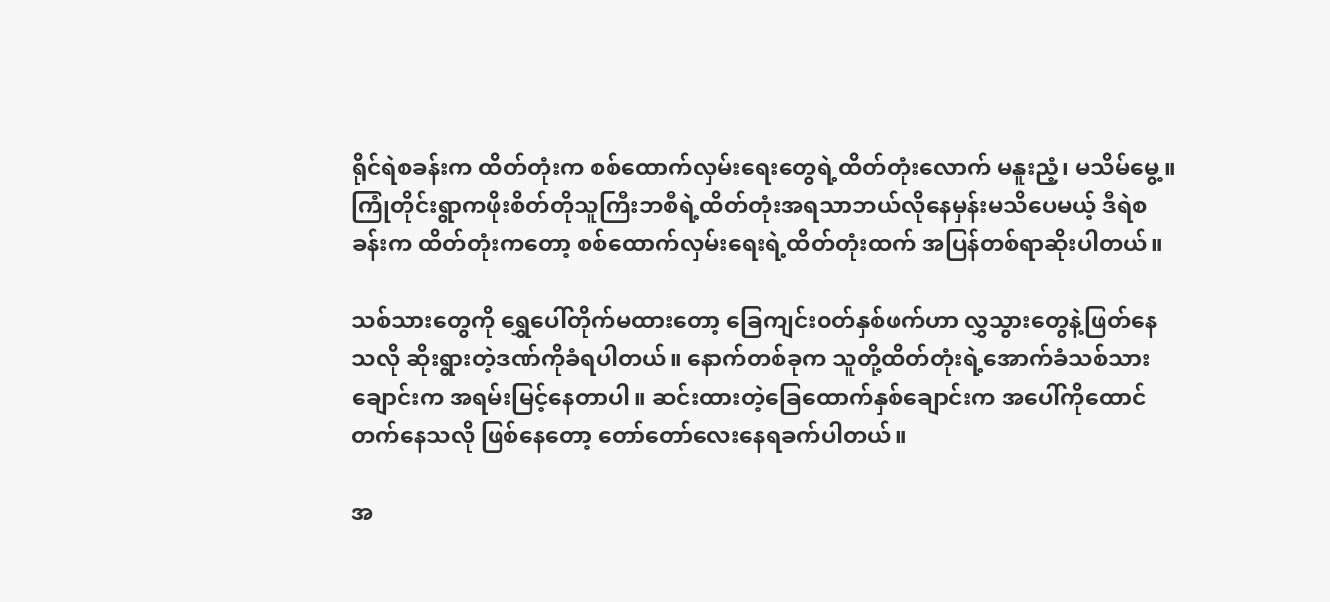ရိုင်ရဲစခန်းက ထိတ်တုံးက စစ်ထောက်လှမ်းရေးတွေရဲ့ထိတ်တုံးလောက် မနူးညံ့၊ မသိမ်မွေ့။ ကြုံတိုင်းရွာကဖိုးစိတ်တိုသူကြီးဘစီရဲ့ထိတ်တုံးအရသာဘယ်လိုနေမှန်းမသိပေမယ့် ဒီရဲစခန်းက ထိတ်တုံးကတော့ စစ်ထောက်လှမ်းရေးရဲ့ထိတ်တုံးထက် အပြန်တစ်ရာဆိုးပါတယ်။

သစ်သားတွေကို ရွှေပေါ်တိုက်မထားတော့ ခြေကျင်း၀တ်နှစ်ဖက်ဟာ လွှသွားတွေနဲ့ဖြတ်နေသလို ဆိုးရွားတဲ့ဒဏ်ကိုခံရပါတယ်။ နောက်တစ်ခုက သူတို့ထိတ်တုံးရဲ့အောက်ခံသစ်သားချောင်းက အရမ်းမြင့်နေတာပါ။ ဆင်းထားတဲ့ခြေထောက်နှစ်ချောင်းက အပေါ်ကိုထောင်တက်နေသလို ဖြစ်နေတော့ တော်တော်လေးနေရခက်ပါတယ်။

အ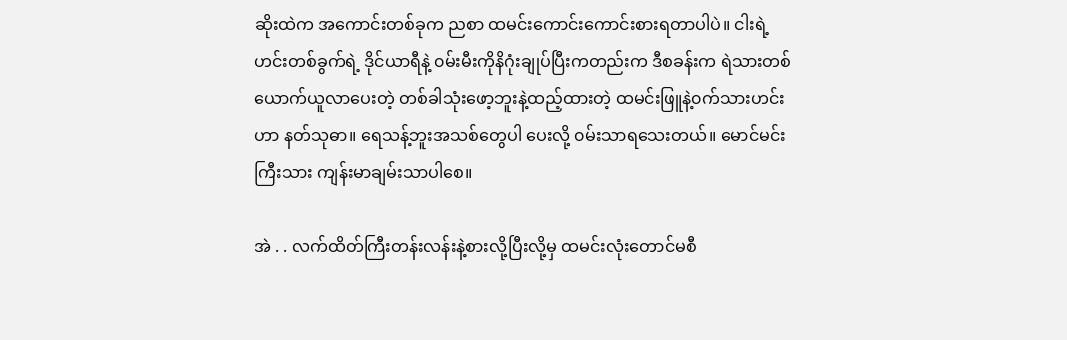ဆိုးထဲက အကောင်းတစ်ခုက ညစာ ထမင်းကောင်းကောင်းစားရတာပါပဲ။ ငါးရဲ့ဟင်းတစ်ခွက်ရဲ့ ဒိုင်ယာရီနဲ့ ၀မ်းမီးကိုနိဂုံးချုပ်ပြီးကတည်းက ဒီစခန်းက ရဲသားတစ်ယောက်ယူလာပေးတဲ့ တစ်ခါသုံးဖော့ဘူးနဲ့ထည့်ထားတဲ့ ထမင်းဖြူနဲ့၀က်သားဟင်းဟာ နတ်သုဓာ။ ရေသန့်ဘူးအသစ်တွေပါ ပေးလို့ ၀မ်းသာရသေးတယ်။ မောင်မင်းကြီးသား ကျန်းမာချမ်းသာပါစေ။

အဲ . . လက်ထိတ်ကြီးတန်းလန်းနဲ့စားလို့ပြီးလို့မှ ထမင်းလုံးတောင်မစီ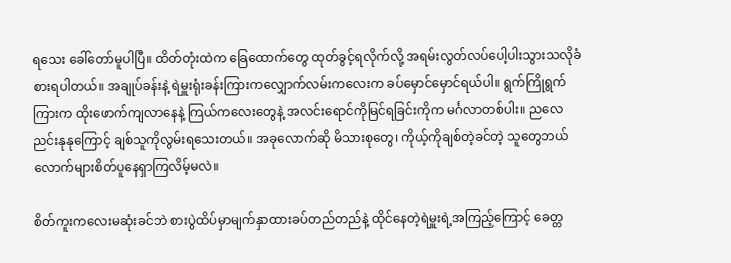ရသေး ခေါ်တော်မူပါပြီ။ ထိတ်တုံးထဲက ခြေထောက်တွေ ထုတ်ခွင့်ရလိုက်လို့ အရမ်းလွတ်လပ်ပေါ့ပါးသွားသလိုခံစားရပါတယ်။ အချုပ်ခန်းနဲ့ ရဲမှူးရုံးခန်းကြားကလျှောက်လမ်းကလေးက ခပ်မှောင်မှောင်ရယ်ပါ။ ရွက်ကြိုရွက်ကြားက ထိုးဖောက်ကျလာနေနဲ့ ကြယ်ကလေးတွေနဲ့ အလင်းရောင်ကိုမြင်ရခြင်းကိုက မင်္ဂလာတစ်ပါး။ ညလေညင်းနုနုကြောင့် ချစ်သူကိုလွမ်းရသေးတယ်။ အခုလောက်ဆို မိသားစုတွေ၊ ကိုယ့်ကိုချစ်တဲ့ခင်တဲ့ သူတွေဘယ်လောက်များစိတ်ပူနေရှာကြလိမ့်မလဲ။

စိတ်ကူးကလေးမဆုံးခင်ဘဲ စားပွဲထိပ်မှာမျက်နှာထားခပ်တည်တည်နဲ့ ထိုင်နေတဲ့ရဲမှူးရဲ့အကြည့်ကြောင့် ခေတ္တ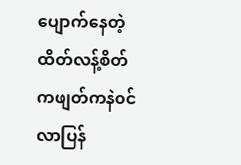ပျောက်နေတဲ့ ထိတ်လန့်စိတ်ကဖျတ်ကနဲ၀င်လာပြန်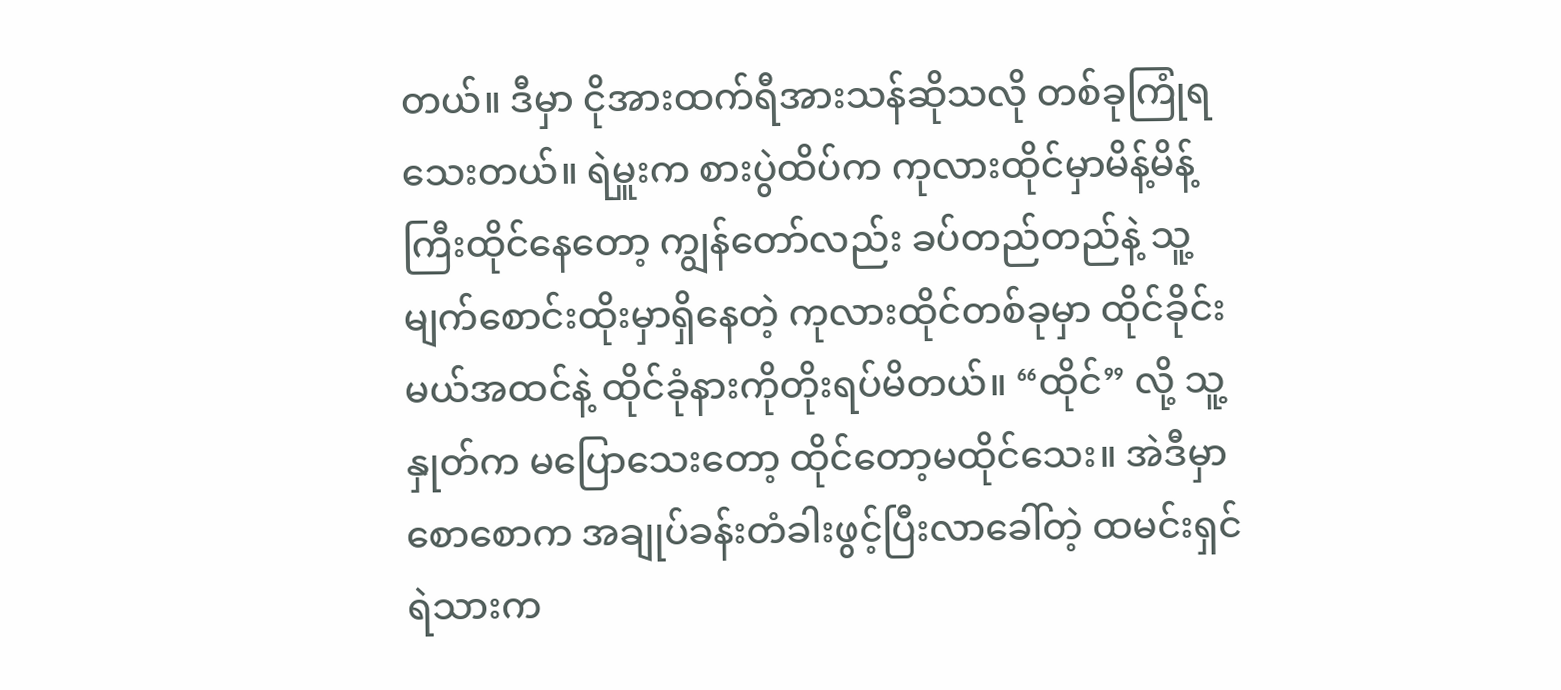တယ်။ ဒီမှာ ငိုအားထက်ရီအားသန်ဆိုသလို တစ်ခုကြုံရသေးတယ်။ ရဲမှူးက စားပွဲထိပ်က ကုလားထိုင်မှာမိန့်မိန့်ကြီးထိုင်နေတော့ ကျွန်တော်လည်း ခပ်တည်တည်နဲ့ သူ့မျက်စောင်းထိုးမှာရှိနေတဲ့ ကုလားထိုင်တစ်ခုမှာ ထိုင်ခိုင်းမယ်အထင်နဲ့ ထိုင်ခုံနားကိုတိုးရပ်မိတယ်။ “ထိုင်” လို့ သူ့နှုတ်က မပြောသေးတော့ ထိုင်တော့မထိုင်သေး။ အဲဒီမှာ စောစောက အချုပ်ခန်းတံခါးဖွင့်ပြီးလာခေါ်တဲ့ ထမင်းရှင်ရဲသားက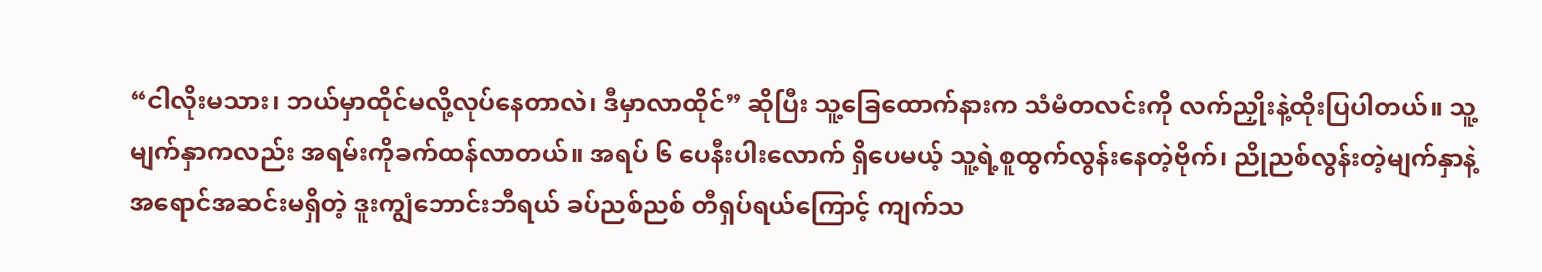“ငါလိုးမသား၊ ဘယ်မှာထိုင်မလို့လုပ်နေတာလဲ၊ ဒီမှာလာထိုင်” ဆိုပြီး သူ့ခြေထောက်နားက သံမံတလင်းကို လက်ညှိုးနဲ့ထိုးပြပါတယ်။ သူ့မျက်နှာကလည်း အရမ်းကိုခက်ထန်လာတယ်။ အရပ် ၆ ပေနီးပါးလောက် ရှိပေမယ့် သူ့ရဲ့စူထွက်လွန်းနေတဲ့ဗိုက်၊ ညိုညစ်လွန်းတဲ့မျက်နှာနဲ့ အရောင်အဆင်းမရှိတဲ့ ဒူးကျွံဘောင်းဘီရယ် ခပ်ညစ်ညစ် တီရှပ်ရယ်ကြောင့် ကျက်သ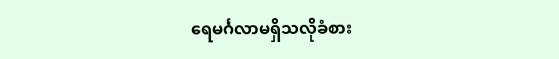ရေမင်္ဂလာမရှိသလိုခံစား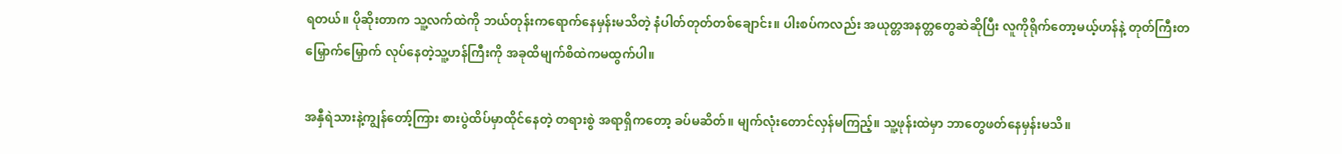ရတယ်။ ပိုဆိုးတာက သူ့လက်ထဲကို ဘယ်တုန်းကရောက်နေမှန်းမသိတဲ့ နံပါတ်တုတ်တစ်ချောင်း။ ပါးစပ်ကလည်း အယုတ္တအနတ္တတွေဆဲဆိုပြီး လူကိုရိုက်တော့မယ့်ဟန်နဲ့ တုတ်ကြီးတမြှောက်မြှောက် လုပ်နေတဲ့သူ့ဟန်ကြီးကို အခုထိမျက်စိထဲကမထွက်ပါ။

အနှီရဲသားနဲ့ကျွန်တော့်ကြား စားပွဲထိပ်မှာထိုင်နေတဲ့ တရားစွဲ အရာရှိကတော့ ခပ်မဆိတ်။ မျက်လုံးတောင်လှန်မကြည့်။ သူ့ဖုန်းထဲမှာ ဘာတွေဖတ်နေမှန်းမသိ။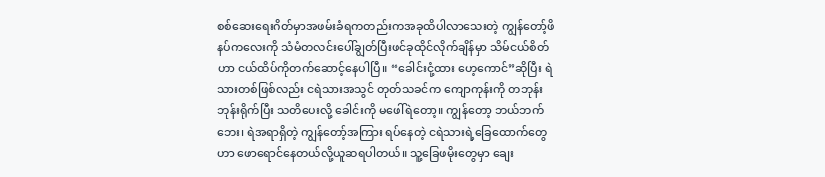စစ်ဆေးရေးဂိတ်မှာအဖမ်းခံရကတည်းကအခုထိပါလာသေးတဲ့ ကျွန်တော့်ဖိနပ်ကလေးကို သံမံတလင်းပေါ်ချွတ်ပြီးဖင်ခုထိုင်လိုက်ချိန်မှာ သိမ်ငယ်စိတ်ဟာ ငယ်ထိပ်ကိုတက်ဆောင့်နေပါပြီ။ “ခေါင်းငုံ့ထား ဟေ့ကောင်”ဆိုပြီး ရဲသားတစ်ဖြစ်လည်း ငရဲသားအသွင် တုတ်သခင်က ကျောကုန်းကို တဘုန်းဘုန်းရိုက်ပြီး သတိပေးလို့ ခေါင်းကို မဖေါ်ရဲတော့။ ကျွန်တော့ ဘယ်ဘက်ဘေး၊ ရဲအရာရှိတဲ့ ကျွန်တော့်အကြား ရပ်နေတဲ့ ငရဲသားရဲ့ခြေထောက်တွေဟာ ဖောရောင်နေတယ်လို့ယူဆရပါတယ်။ သူ့ခြေဖမိုးတွေမှာ ချေး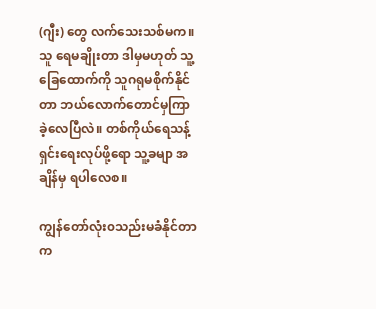(ဂျီး) တွေ လက်သေးသစ်မက။ သူ ရေမချိုးတာ ဒါမှမဟုတ် သူ့ခြေထောက်ကို သူဂရုမစိုက်နိုင်တာ ဘယ်လောက်တောင်မှကြာခဲ့လေပြီလဲ။ တစ်ကိုယ်ရေသန့်ရှင်းရေးလုပ်ဖို့ရော သူ့ခမျာ အချိန်မှ ရပါလေစ။

ကျွန်တော်လုံး၀သည်းမခံနိုင်တာက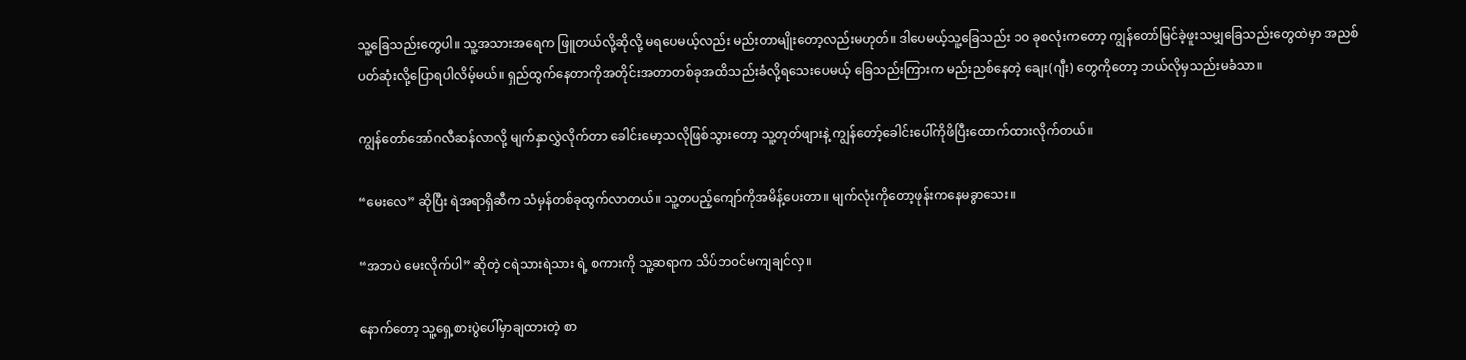သူ့ခြေသည်းတွေပါ။ သူ့အသားအရေက ဖြူတယ်လို့ဆိုလို့ မရပေမယ့်လည်း မည်းတာမျိုးတော့လည်းမဟုတ်။ ဒါပေမယ့်သူ့ခြေသည်း ၁၀ ခုစလုံးကတော့ ကျွန်တော်မြင်ခဲ့ဖူးသမျှခြေသည်းတွေထဲမှာ အညစ်ပတ်ဆုံးလို့ပြောရပါလိမ့်မယ်။ ရှည်ထွက်နေတာကိုအတိုင်းအတာတစ်ခုအထိသည်းခံလို့ရသေးပေမယ့် ခြေသည်းကြားက မည်းညစ်နေတဲ့ ချေး(ဂျီး) တွေကိုတော့ ဘယ်လိုမှသည်းမခံသာ။

ကျွန်တော်အော်ဂလီဆန်လာလို့ မျက်နှာလွှဲလိုက်တာ ခေါင်းမော့သလိုဖြစ်သွားတော့ သူ့တုတ်ဖျားနဲ့ ကျွန်တော့်ခေါင်းပေါ်ကိုဖိပြီးထောက်ထားလိုက်တယ်။

“မေးလေ” ဆိုပြီး ရဲအရာရှိဆီက သံမှန်တစ်ခုထွက်လာတယ်။ သူ့တပည့်ကျော်ကိုအမိန့်ပေးတာ။ မျက်လုံးကိုတော့ဖုန်းကနေမခွာသေး။

“အဘပဲ မေးလိုက်ပါ” ဆိုတဲ့ ငရဲသားရဲသား ရဲ့ စကားကို သူ့ဆရာက သိပ်ဘ၀င်မကျချင်လှ။

နောက်တော့ သူ့ရှေ့စားပွဲပေါ်မှာချထားတဲ့ စာ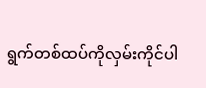ရွက်တစ်ထပ်ကိုလှမ်းကိုင်ပါ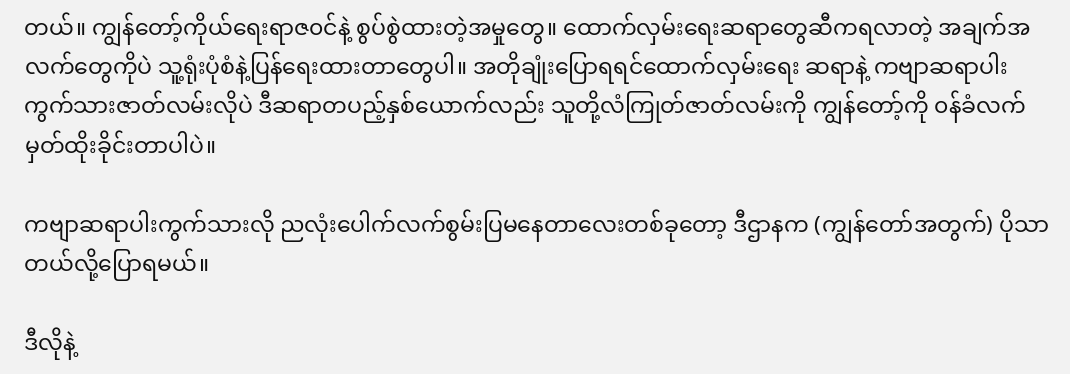တယ်။ ကျွန်တော့်ကိုယ်ရေးရာဇ၀င်နဲ့ စွပ်စွဲထားတဲ့အမှုတွေ။ ထောက်လှမ်းရေးဆရာတွေဆီကရလာတဲ့ အချက်အလက်တွေကိုပဲ သူ့ရုံးပုံစံနဲ့ပြန်ရေးထားတာတွေပါ။ အတိုချုံးပြောရရင်ထောက်လှမ်းရေး ဆရာနဲ့ ကဗျာဆရာပါးကွက်သားဇာတ်လမ်းလိုပဲ ဒီဆရာတပည့်နှစ်ယောက်လည်း သူတို့လံကြုတ်ဇာတ်လမ်းကို ကျွန်တော့်ကို ၀န်ခံလက်မှတ်ထိုးခိုင်းတာပါပဲ။

ကဗျာဆရာပါးကွက်သားလို ညလုံးပေါက်လက်စွမ်းပြမနေတာလေးတစ်ခုတော့ ဒီဌာနက (ကျွန်တော်အတွက်) ပိုသာတယ်လို့ပြောရမယ်။

ဒီလိုနဲ့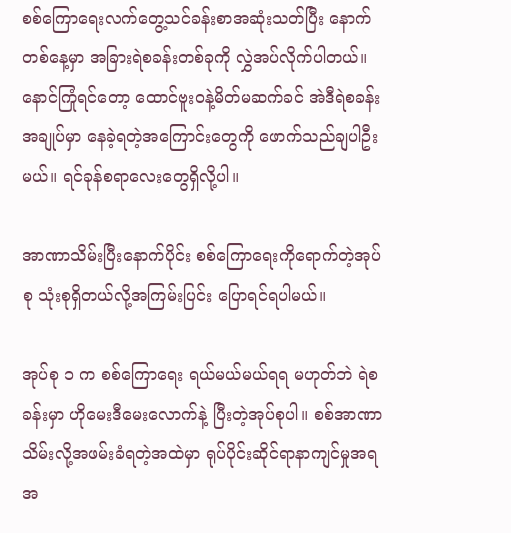စစ်ကြောရေးလက်တွေ့သင်ခန်းစာအဆုံးသတ်ပြီး နောက်တစ်နေ့မှာ အခြားရဲစခန်းတစ်ခုကို လွှဲအပ်လိုက်ပါတယ်။ နောင်ကြုံရင်တော့ ထောင်ဗူး၀နဲ့မိတ်မဆက်ခင် အဲဒီရဲစခန်းအချုပ်မှာ နေခဲ့ရတဲ့အကြောင်းတွေကို ဖောက်သည်ချပါဦးမယ်။ ရင်ခုန်စရာလေးတွေရှိလို့ပါ။

အာဏာသိမ်းပြီးနောက်ပိုင်း စစ်ကြောရေးကိုရောက်တဲ့အုပ်စု သုံးစုရှိတယ်လို့အကြမ်းပြင်း ပြောရင်ရပါမယ်။

အုပ်စု ၁ က စစ်ကြောရေး ရယ်မယ်မယ်ရရ မဟုတ်ဘဲ ရဲစခန်းမှာ ဟိုမေးဒီမေးလောက်နဲ့ ပြီးတဲ့အုပ်စုပါ။ စစ်အာဏာသိမ်းလို့အဖမ်းခံရတဲ့အထဲမှာ ရုပ်ပိုင်းဆိုင်ရာနာကျင်မှုအရ အ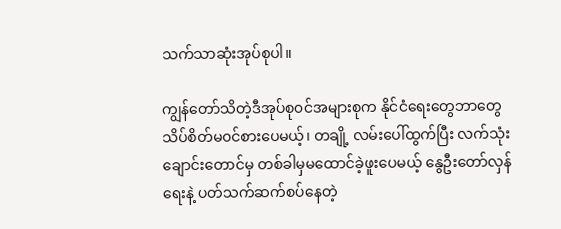သက်သာဆုံးအုပ်စုပါ။

ကျွန်တော်သိတဲ့ဒီအုပ်စု၀င်အများစုက နိုင်ငံရေးတွေဘာတွေ သိပ်စိတ်မ၀င်စားပေမယ့်၊ တချို့ လမ်းပေါ်ထွက်ပြီး လက်သုံးချောင်းတောင်မှ တစ်ခါမှမထောင်ခဲ့ဖူးပေမယ့် နွေဦးတော်လှန်ရေးနဲ့ ပတ်သက်ဆက်စပ်နေတဲ့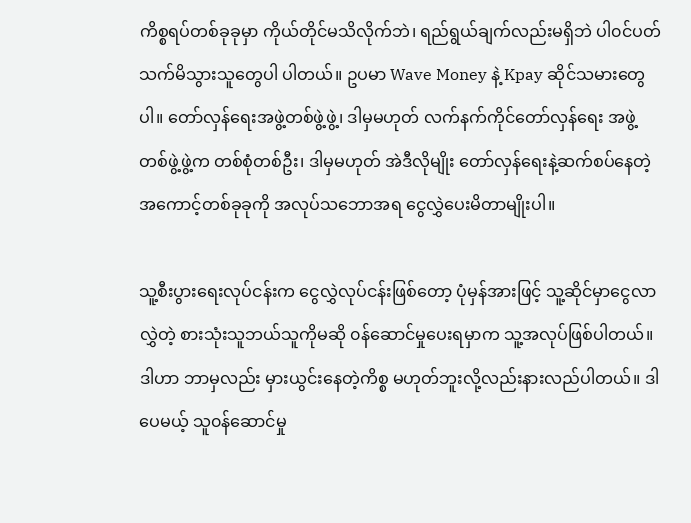ကိစ္စရပ်တစ်ခုခုမှာ ကိုယ်တိုင်မသိလိုက်ဘဲ၊ ရည်ရွယ်ချက်လည်းမရှိဘဲ ပါ၀င်ပတ်သက်မိသွားသူတွေပါ ပါတယ်။ ဥပမာ Wave Money နဲ့ Kpay ဆိုင်သမားတွေပါ။ တော်လှန်ရေးအဖွဲ့တစ်ဖွဲ့ဖွဲ့၊ ဒါမှမဟုတ် လက်နက်ကိုင်တော်လှန်ရေး အဖွဲ့တစ်ဖွဲ့ဖွဲ့က တစ်စုံတစ်ဦး၊ ဒါမှမဟုတ် အဲဒီလိုမျိုး တော်လှန်ရေးနဲ့ဆက်စပ်နေတဲ့ အကောင့်တစ်ခုခုကို အလုပ်သဘောအရ ငွေလွှဲပေးမိတာမျိုးပါ။

သူ့စီးပွားရေးလုပ်ငန်းက ငွေလွှဲလုပ်ငန်းဖြစ်တော့ ပုံမှန်အားဖြင့် သူ့ဆိုင်မှာငွေလာလွှဲတဲ့ စားသုံးသူဘယ်သူကိုမဆို ၀န်ဆောင်မှုပေးရမှာက သူ့အလုပ်ဖြစ်ပါတယ်။ ဒါဟာ ဘာမှလည်း မှားယွင်းနေတဲ့ကိစ္စ မဟုတ်ဘူးလို့လည်းနားလည်ပါတယ်။ ဒါပေမယ့် သူ၀န်ဆောင်မှု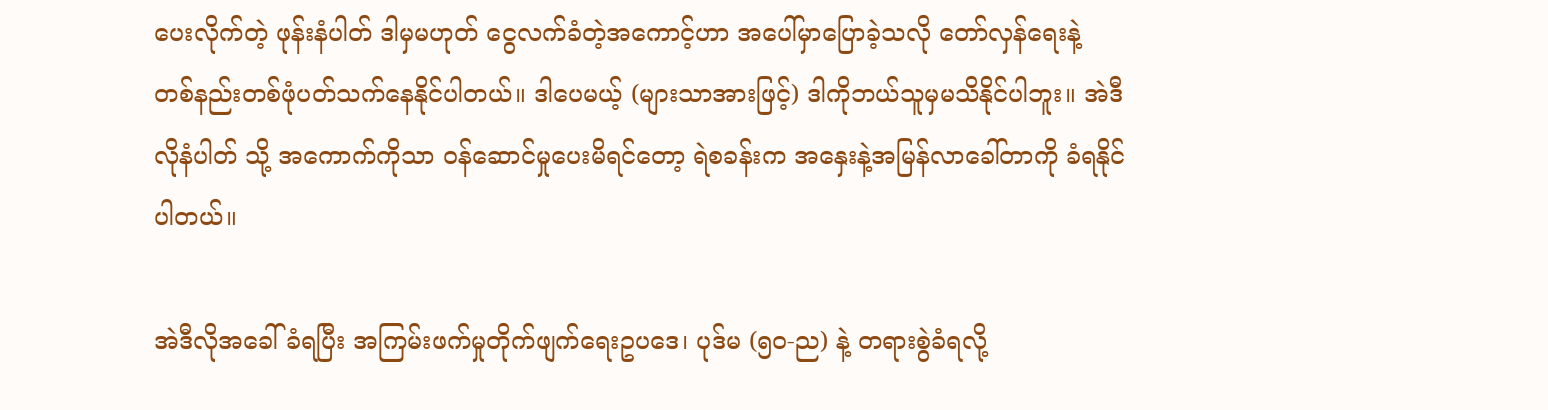ပေးလိုက်တဲ့ ဖုန်းနံပါတ် ဒါမှမဟုတ် ငွေလက်ခံတဲ့အကောင့်ဟာ အပေါ်မှာပြောခဲ့သလို တော်လှန်ရေးနဲ့ တစ်နည်းတစ်ဖုံပတ်သက်နေနိုင်ပါတယ်။ ဒါပေမယ့် (များသာအားဖြင့်) ဒါကိုဘယ်သူမှမသိနိုင်ပါဘူး။ အဲဒီလိုနံပါတ် သို့ အကောက်ကိုသာ ၀န်ဆောင်မှုပေးမိရင်တော့ ရဲစခန်းက အနှေးနဲ့အမြန်လာခေါ်တာကို ခံရနိုင်ပါတယ်။

အဲဒီလိုအခေါ်ခံရပြီး အကြမ်းဖက်မှုတိုက်ဖျက်ရေးဥပဒေ၊ ပုဒ်မ (၅၀-ည) နဲ့ တရားစွဲခံရလို့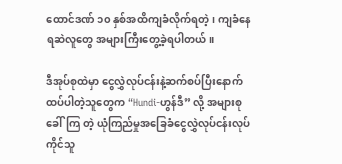ထောင်ဒဏ် ၁၀ နှစ်အထိကျခံလိုက်ရတဲ့၊ ကျခံနေရဆဲလူတွေ အများကြီးတွေ့ခဲ့ရပါတယ်။

ဒီအုပ်စုထဲမှာ ငွေလွှဲလုပ်ငန်းနဲ့ဆက်စပ်ပြီးနောက်ထပ်ပါတဲ့သူတွေက “Hundi-ဟွန်ဒီ” လို့ အများစုခေါ်ကြ တဲ့ ယုံကြည်မှုအခြေခံငွေလွှဲလုပ်ငန်းလုပ်ကိုင်သူ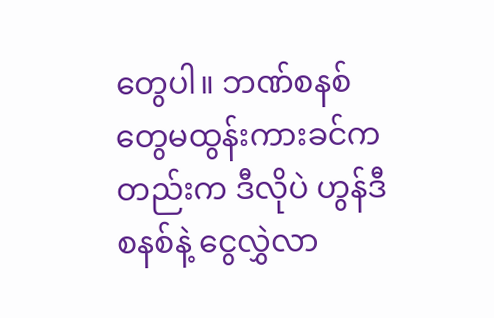တွေပါ။ ဘဏ်စနစ်တွေမထွန်းကားခင်ကတည်းက ဒီလိုပဲ ဟွန်ဒီစနစ်နဲ့ ငွေလွှဲလာ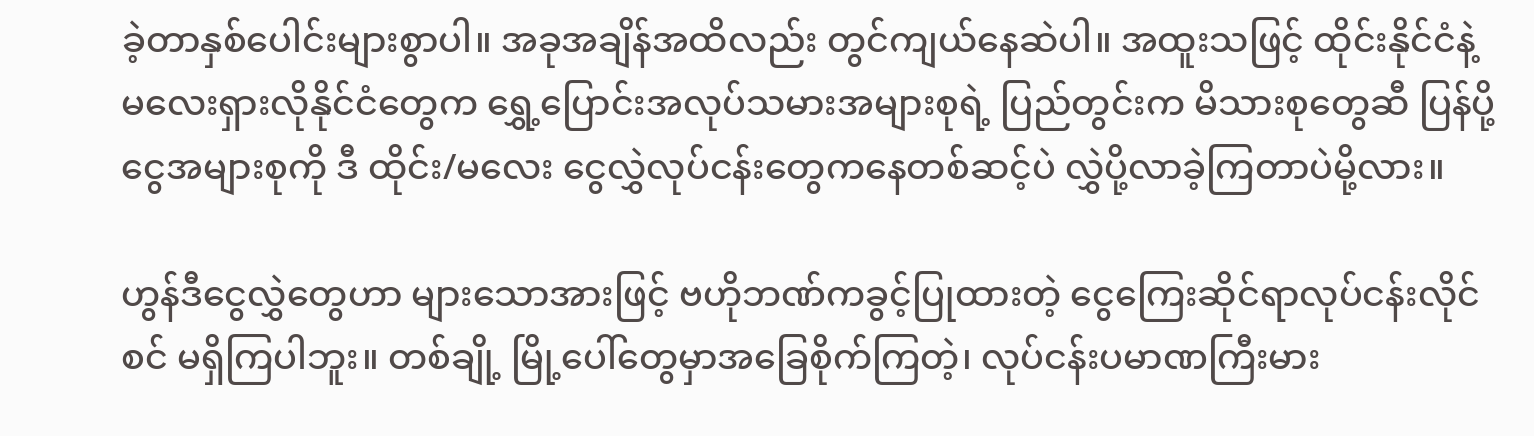ခဲ့တာနှစ်ပေါင်းများစွာပါ။ အခုအချိန်အထိလည်း တွင်ကျယ်နေဆဲပါ။ အထူးသဖြင့် ထိုင်းနိုင်ငံနဲ့ မလေးရှားလိုနိုင်ငံတွေက ရွှေ့ပြောင်းအလုပ်သမားအများစုရဲ့ ပြည်တွင်းက မိသားစုတွေဆီ ပြန်ပို့ငွေအများစုကို ဒီ ထိုင်း/မလေး ငွေလွှဲလုပ်ငန်းတွေကနေတစ်ဆင့်ပဲ လွှဲပို့လာခဲ့ကြတာပဲမို့လား။

ဟွန်ဒီငွေလွှဲတွေဟာ များသောအားဖြင့် ဗဟိုဘဏ်ကခွင့်ပြုထားတဲ့ ငွေကြေးဆိုင်ရာလုပ်ငန်းလိုင်စင် မရှိကြပါဘူး။ တစ်ချို့ မြို့ပေါ်တွေမှာအခြေစိုက်ကြတဲ့၊ လုပ်ငန်းပမာဏကြီးမား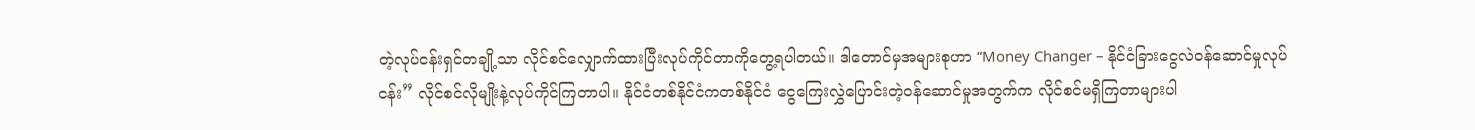တဲ့လုပ်ငန်းရှင်တချို့သာ လိုင်စင်လျှောက်ထားပြီးလုပ်ကိုင်တာကိုတွေ့ရပါတယ်။ ဒါတောင်မှအများစုဟာ “Money Changer – နိုင်ငံခြားငွေလဲ၀န်ဆောင်မှုလုပ်ငန်း” လိုင်စင်လိုမျိုးနဲ့လုပ်ကိုင်ကြတာပါ။ နိုင်ငံတစ်နိုင်ငံကတစ်နိုင်ငံ ငွေကြေးလွှဲပြောင်းတဲ့၀န်ဆောင်မှုအတွက်က လိုင်စင်မရှိကြတာများပါ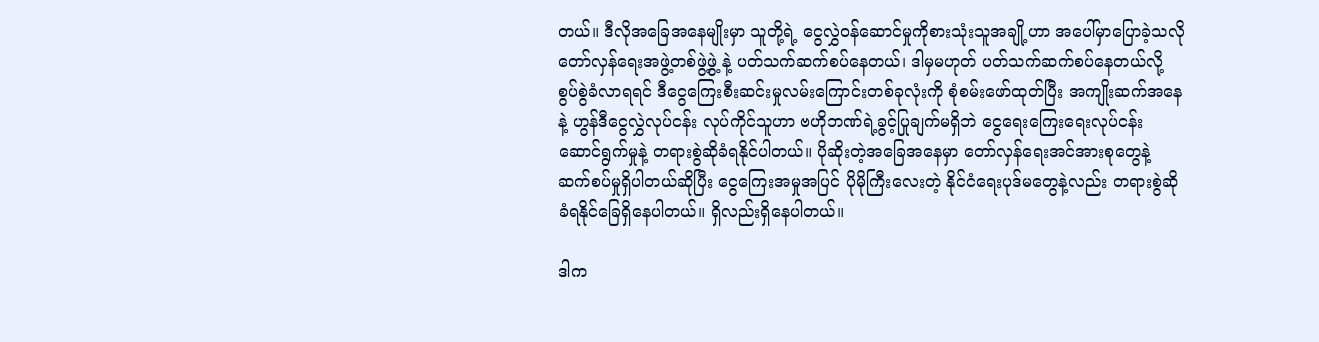တယ်။ ဒီလိုအခြေအနေမျိုးမှာ သူတို့ရဲ့ ငွေလွှဲ၀န်ဆောင်မှုကိုစားသုံးသူအချို့ဟာ အပေါ်မှာပြောခဲ့သလို တော်လှန်ရေးအဖွဲ့တစ်ဖွဲ့ဖွဲ့ နဲ့ ပတ်သက်ဆက်စပ်နေတယ်၊ ဒါမှမဟုတ် ပတ်သက်ဆက်စပ်နေတယ်လို့ စွပ်စွဲခံလာရရင် ဒီငွေကြေးစီးဆင်းမှုလမ်းကြောင်းတစ်ခုလုံးကို စုံစမ်းဖော်ထုတ်ပြီး အကျိုးဆက်အနေနဲ့ ဟွန်ဒီငွေလွှဲလုပ်ငန်း လုပ်ကိုင်သူဟာ ဗဟိုဘဏ်ရဲ့ခွင့်ပြုချက်မရှိဘဲ ငွေရေးကြေးရေးလုပ်ငန်း ဆောင်ရွက်မှုနဲ့ တရားစွဲဆိုခံရနိုင်ပါတယ်။ ပိုဆိုးတဲ့အခြေအနေမှာ တော်လှန်ရေးအင်အားစုတွေနဲ့ ဆက်စပ်မှုရှိပါတယ်ဆိုပြီး ငွေကြေးအမှုအပြင် ပိုမိုကြီးလေးတဲ့ နိုင်ငံရေးပုဒ်မတွေနဲ့လည်း တရားစွဲဆိုခံရနိုင်ခြေရှိနေပါတယ်။ ရှိလည်းရှိနေပါတယ်။

ဒါက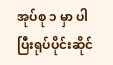အုပ်စု ၁ မှာ ပါပြီးရုပ်ပိုင်းဆိုင်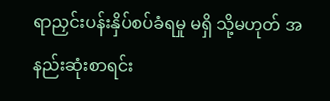ရာညှင်းပန်းနှိပ်စပ်ခံရမှု မရှိ သို့မဟုတ် အနည်းဆုံးစာရင်း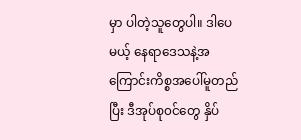မှာ ပါတဲ့သူတွေပါ။ ဒါပေမယ့် နေရာဒေသနဲ့အကြောင်းကိစ္စအပေါ်မူတည်ပြီး ဒီအုပ်စု၀င်တွေ နှိပ်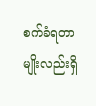စက်ခံရတာမျိုးလည်းရှိ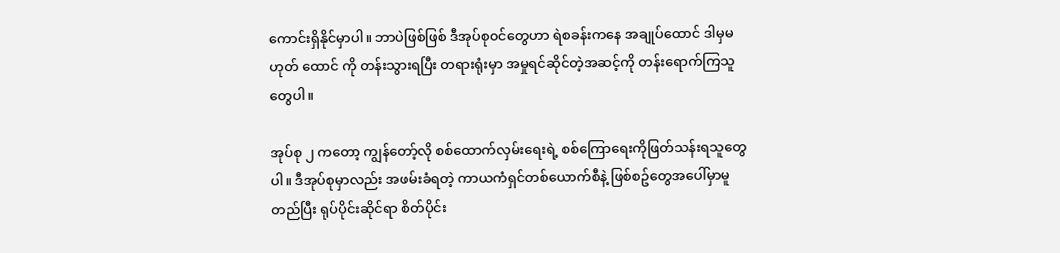ကောင်းရှိနိုင်မှာပါ။ ဘာပဲဖြစ်ဖြစ် ဒီအုပ်စု၀င်တွေဟာ ရဲစခန်းကနေ အချုပ်ထောင် ဒါမှမဟုတ် ထောင် ကို တန်းသွားရပြီး တရားရုံးမှာ အမှုရင်ဆိုင်တဲ့အဆင့်ကို တန်းရောက်ကြသူတွေပါ။

အုပ်စု ၂ ကတော့ ကျွန်တော့်လို စစ်ထောက်လှမ်းရေးရဲ့ စစ်ကြောရေးကိုဖြတ်သန်းရသူတွေပါ။ ဒီအုပ်စုမှာလည်း အဖမ်းခံရတဲ့ ကာယကံရှင်တစ်ယောက်စီနဲ့ ဖြစ်စဥ်တွေအပေါ်မှာမူတည်ပြီး ရုပ်ပိုင်းဆိုင်ရာ စိတ်ပိုင်း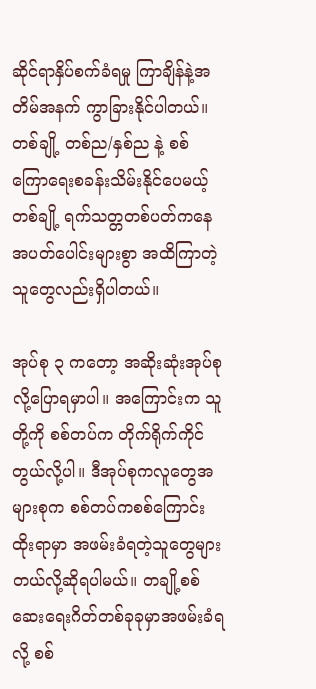ဆိုင်ရာနှိပ်စက်ခံရမှု ကြာချိန်နဲ့အတိမ်အနက် ကွာခြားနိုင်ပါတယ်။ တစ်ချို့ တစ်ည/နှစ်ည နဲ့ စစ်ကြောရေးစခန်းသိမ်းနိုင်ပေမယ့် တစ်ချို့ ရက်သတ္တတစ်ပတ်ကနေ အပတ်ပေါင်းများစွာ အထိကြာတဲ့သူတွေလည်းရှိပါတယ်။

အုပ်စု ၃ ကတော့ အဆိုးဆုံးအုပ်စုလို့ပြောရမှာပါ။ အကြောင်းက သူတို့ကို စစ်တပ်က တိုက်ရိုက်ကိုင်တွယ်လို့ပါ။ ဒီအုပ်စုကလူတွေအများစုက စစ်တပ်ကစစ်ကြောင်းထိုးရာမှာ အဖမ်းခံရတဲ့သူတွေများတယ်လို့ဆိုရပါမယ်။ တချို့စစ်ဆေးရေးဂိတ်တစ်ခုခုမှာအဖမ်းခံရလို့ စစ်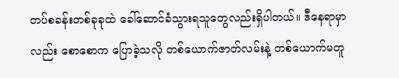တပ်စခန်းတစ်ခုခုထဲ ခေါ်ဆောင်ခံသွားရသူတွေလည်းရှိပါတယ်။ ဒီနေရာမှာလည်း စောစောက ပြောခဲ့သလို တစ်ယောက်ဇာတ်လမ်းနဲ့ တစ်ယောက်မတူ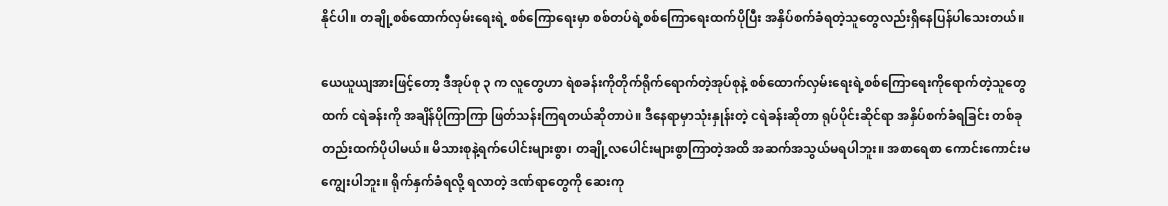နိုင်ပါ။ တချို့စစ်ထောက်လှမ်းရေးရဲ့ စစ်ကြောရေးမှာ စစ်တပ်ရဲ့စစ်ကြောရေးထက်ပိုပြီး အနှိပ်စက်ခံရတဲ့သူတွေလည်းရှိနေပြန်ပါသေးတယ်။

ယေယူယျအားဖြင့်တော့ ဒီအုပ်စု ၃ က လူတွေဟာ ရဲစခန်းကိုတိုက်ရိုက်ရောက်တဲ့အုပ်စုနဲ့ စစ်ထောက်လှမ်းရေးရဲ့စစ်ကြောရေးကိုရောက်တဲ့သူတွေထက် ငရဲခန်းကို အချိန်ပိုကြာကြာ ဖြတ်သန်းကြရတယ်ဆိုတာပဲ။ ဒီနေရာမှာသုံးနှုန်းတဲ့ ငရဲခန်းဆိုတာ ရုပ်ပိုင်းဆိုင်ရာ အနှိပ်စက်ခံရခြင်း တစ်ခုတည်းထက်ပိုပါမယ်။ မိသားစုနဲ့ရက်ပေါင်းများစွာ၊ တချို့လပေါင်းများစွာကြာတဲ့အထိ အဆက်အသွယ်မရပါဘူး။ အစာရေစာ ကောင်းကောင်းမကျွေးပါဘူး။ ရိုက်နှက်ခံရလို့ ရလာတဲ့ ဒဏ်ရာတွေကို ဆေးကု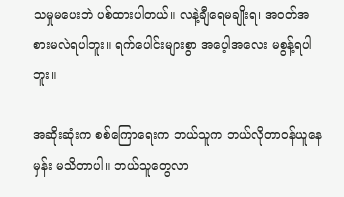သမှုမပေးဘဲ ပစ်ထားပါတယ်။ လနဲ့ချီရေမချိုးရ၊ အ၀တ်အစားမလဲရပါဘူး။ ရက်ပေါင်းများစွာ အပေ့ါအလေး မစွန့်ရပါဘူး။

အဆိုးဆုံးက စစ်ကြောရေးက ဘယ်သူက ဘယ်လိုတာ၀န်ယူနေမှန်း မသိတာပါ။ ဘယ်သူတွေလာ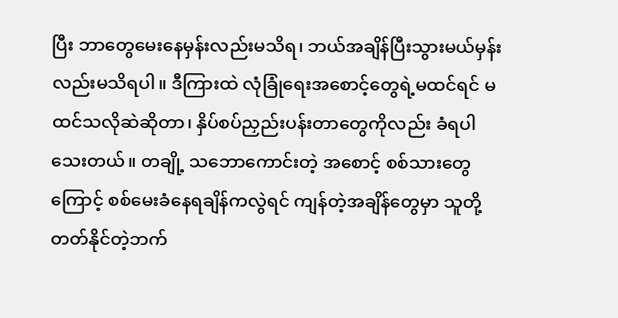ပြီး ဘာတွေမေးနေမှန်းလည်းမသိရ၊ ဘယ်အချိန်ပြီးသွားမယ်မှန်းလည်းမသိရပါ။ ဒီကြားထဲ လုံခြုံရေးအစောင့်တွေရဲ့မထင်ရင် မထင်သလိုဆဲဆိုတာ၊ နှိပ်စပ်ညှည်းပန်းတာတွေကိုလည်း ခံရပါသေးတယ်။ တချို့ သဘောကောင်းတဲ့ အစောင့် စစ်သားတွေကြောင့် စစ်မေးခံနေရချိန်ကလွဲရင် ကျန်တဲ့အချိန်တွေမှာ သူတို့တတ်နိုင်တဲ့ဘက်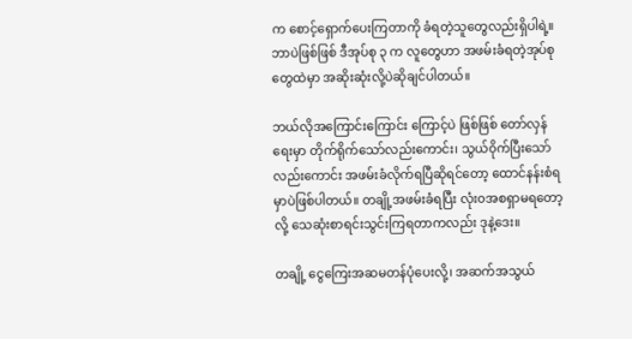က စောင့်ရှောက်ပေးကြတာကို ခံရတဲ့သူတွေလည်းရှိပါရဲ့။ ဘာပဲဖြစ်ဖြစ် ဒီအုပ်စု ၃ က လူတွေဟာ အဖမ်းခံရတဲ့အုပ်စုတွေထဲမှာ အဆိုးဆုံးလို့ပဲဆိုချင်ပါတယ်။

ဘယ်လိုအကြောင်းကြောင်း ကြောင့်ပဲ ဖြစ်ဖြစ် တော်လှန်ရေးမှာ တိုက်ရိုက်သော်လည်းကောင်း၊ သွယ်၀ိုက်ပြီးသော်လည်းကောင်း အဖမ်းခံလိုက်ရပြီဆိုရင်တော့ ထောင်နန်းစံရမှာပဲဖြစ်ပါတယ်။ တချို့အဖမ်းခံရပြီး လုံး၀အစရှာမရတော့လို့ သေဆုံးစာရင်းသွင်းကြရတာကလည်း ဒုနဲ့ဒေး။

တချို့ ငွေကြေးအဆမတန်ပုံပေးလို့၊ အဆက်အသွယ်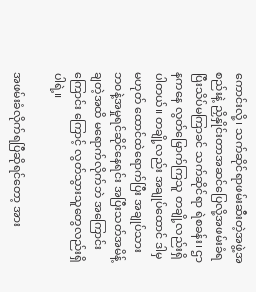ကောင်းလို့၊ သက်ဆိုင်ရာဖမ်းဆီးတဲ့အဖွဲ့အစည်းနဲ့ ညှိနှိုင်းတာအဆင်ပြေလို့အဖမ်းခံရပြီးသိပ်မကြာခင် သက်ဆိုင်ရာ ရဲစခန်း၊ ဌာနကနေ လွတ်မြောက်ကြသူ တချို့လည်းရှိပါတယ်။ တချို့လည်း အချုပ်ထောင် ဒါမှမဟုတ် ထောင်ထဲရောက်ပြီး အချုပ်သားဘ၀နဲ့အမှုရင်ဆိုင်နေရင်း အပြီးသတ်အမိန့်ချတဲ့အထိ မရောက်လိုက်ဘဲ အကြောင်းကြောင်း ကြောင့် လွတ်သွားသူတွေလည်းရှိပါရဲ့။

အဖမ်းခံလိုက်ရပြီဆိုရင်တော့ အား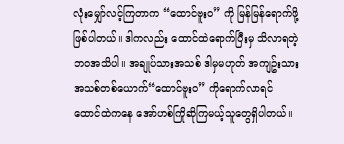လုံးမျှော်လင့်ကြတာက “ထောင်ဗူး၀” ကို မြန်မြန်ရောက်ဖို့ဖြစ်ပါတယ်။ ဒါကလည်း ထောင်ထဲရောက်ပြီးမှ သိလာရတဲ့ ဘ၀အသိပါ။ အချုပ်သားအသစ် ဒါမှမဟုတ် အကျဥ်းသားအသစ်တစ်ယောက်“ထောင်ဗူး၀” ကိုရောက်လာရင် ထောင်ထဲကနေ အော်ဟစ်ကြိုဆိုကြမယ့်သူတွေရှိပါတယ်။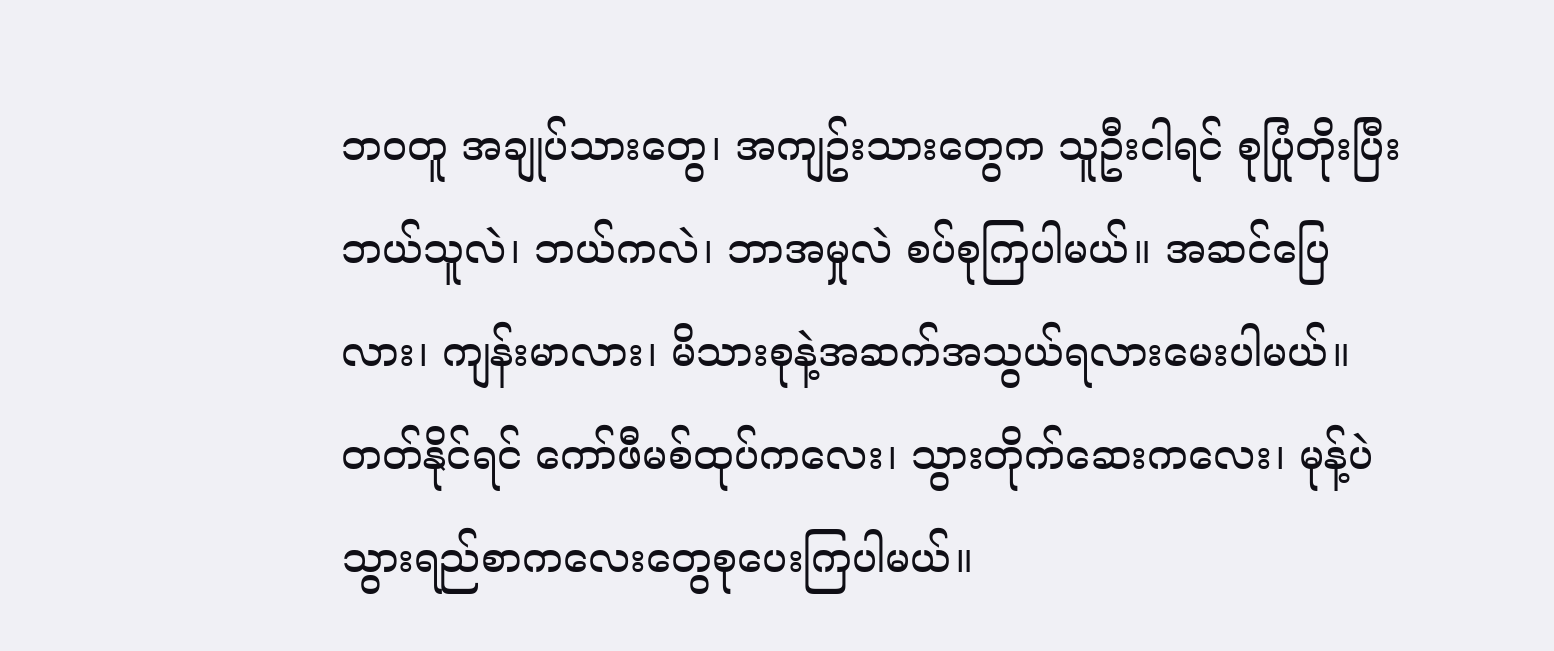ဘ၀တူ အချုပ်သားတွေ၊ အကျဥ်းသားတွေက သူဦးငါရင် စုပြုံတိုးပြီး ဘယ်သူလဲ၊ ဘယ်ကလဲ၊ ဘာအမှုလဲ စပ်စုကြပါမယ်။ အဆင်ပြေလား၊ ကျန်းမာလား၊ မိသားစုနဲ့အဆက်အသွယ်ရလားမေးပါမယ်။ တတ်နိုင်ရင် ကော်ဖီမစ်ထုပ်ကလေး၊ သွားတိုက်ဆေးကလေး၊ မုန့်ပဲသွားရည်စာကလေးတွေစုပေးကြပါမယ်။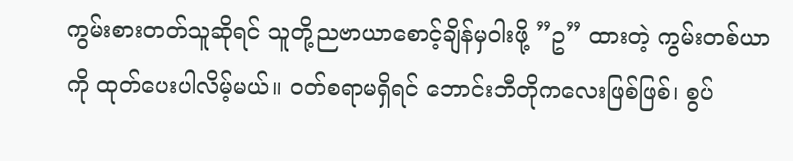ကွမ်းစားတတ်သူဆိုရင် သူတို့ညဗာယာစောင့်ချိန်မှ၀ါးဖို့ ”ဥ” ထားတဲ့ ကွမ်းတစ်ယာကို ထုတ်ပေးပါလိမ့်မယ်။ ၀တ်စရာမရှိရင် ဘောင်းဘီတိုကလေးဖြစ်ဖြစ်၊ စွပ်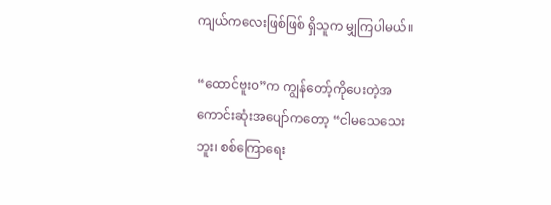ကျယ်ကလေးဖြစ်ဖြစ် ရှိသူက မျှကြပါမယ်။

“ထောင်ဗူး၀”က ကျွန်တော့်ကိုပေးတဲ့အကောင်းဆုံးအပျော်ကတော့ “ငါမသေသေးဘူး၊ စစ်ကြောရေး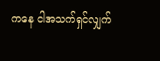ကနေ ငါအသက်ရှင်လျှက်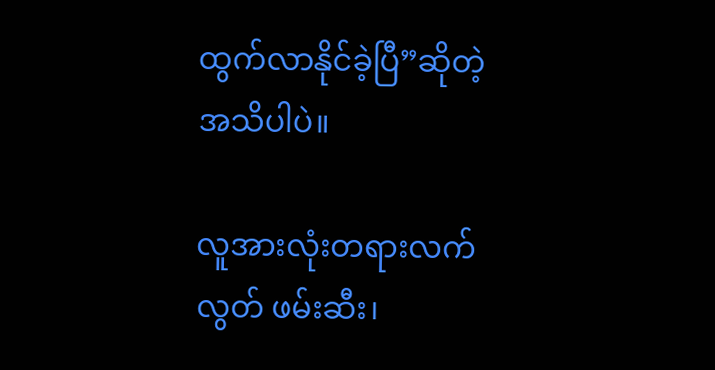ထွက်လာနိုင်ခဲ့ပြီ”ဆိုတဲ့အသိပါပဲ။

လူအားလုံးတရားလက်လွတ် ဖမ်းဆီး၊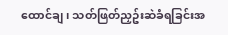ထောင်ချ၊ သတ်ဖြတ်ညှဥ်းဆဲခံရခြင်းအ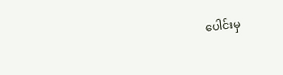ပေါင်းမှ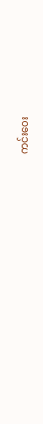ကင်း၀ေး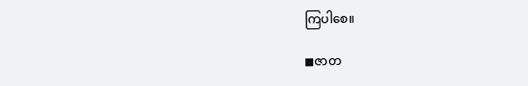ကြပါစေ။

◼ဇာတ